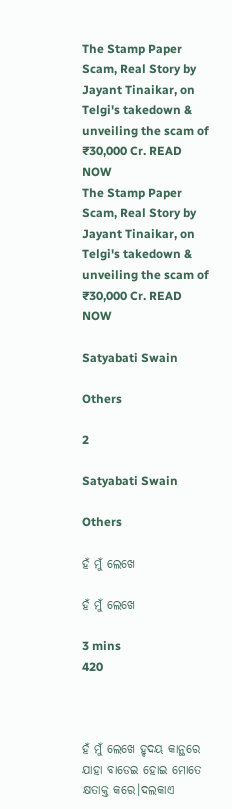The Stamp Paper Scam, Real Story by Jayant Tinaikar, on Telgi's takedown & unveiling the scam of ₹30,000 Cr. READ NOW
The Stamp Paper Scam, Real Story by Jayant Tinaikar, on Telgi's takedown & unveiling the scam of ₹30,000 Cr. READ NOW

Satyabati Swain

Others

2

Satyabati Swain

Others

ହଁ ମୁଁ ଲେଖେ

ହଁ ମୁଁ ଲେଖେ

3 mins
420



ହଁ ମୁଁ ଲେଖେ ହୃଦୟ କାନ୍ଥରେ ଯାହା ବାଡେଇ ହୋଇ ମୋତେ କ୍ଷତାକ୍ତ କରେ।ଦଲକାଏ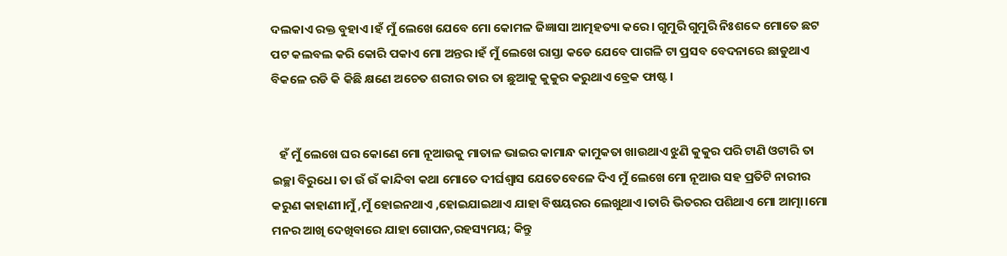ଦଲକାଏ ରକ୍ତ ବୁହାଏ।ହଁ ମୁଁ ଲେଖେ ଯେବେ ମୋ କୋମଳ ଜିଜ୍ଞାସା ଆତ୍ମହତ୍ୟା କରେ। ଗୁମୁରି ଗୁମୁରି ନିଃଶବ୍ଦେ ମୋତେ ଛଟ ପଟ କଲବଲ କରି କୋରି ପକାଏ ମୋ ଅନ୍ତର।ହଁ ମୁଁ ଲେଖେ ରାସ୍ତା କଡେ ଯେବେ ପାଗଳି ଟା ପ୍ରସବ ବେଦନାରେ ଛାଡୁଥାଏ ବିକଳେ ରଡି କି କିଛି କ୍ଷଣେ ଅଚେତ ଶରୀର ତାର ତା ଛୁଆକୁ କୁକୁର କରୁଥାଏ ବ୍ରେକ ଫାଷ୍ଟ।


   ହଁ ମୁଁ ଲେଖେ ଘର କୋଣେ ମୋ ନୂଆଉକୁ ମାତାଳ ଭାଇର କାମାନ୍ଧ କାମୁକତା ଖାଉଥାଏ ଝୁଣି କୁକୁର ପରି ଟାଣି ଓଟାରି ତା ଇଚ୍ଛା ବିରୁଧେ। ତା ଉଁ ଉଁ କାନ୍ଦିବା କଥା ମୋତେ ଦୀର୍ଘଶ୍ଵାସ ଯେତେବେଳେ ଦିଏ ମୁଁ ଲେଖେ ମୋ ନୂଆଉ ସହ ପ୍ରତିଟି ନାରୀର କରୁଣ କାହାଣୀ।ମୁଁ ,ମୁଁ ହୋଇନଥାଏ ,ହୋଇଯାଇଥାଏ ଯାହା ବିଷୟରର ଲେଖୁଥାଏ।ତାରି ଭିତରର ପଶିଥାଏ ମୋ ଆତ୍ମା।ମୋ ମନର ଆଖି ଦେଖିବାରେ ଯାହା ଗୋପନ,ରହସ୍ୟମୟ; କିନ୍ତୁ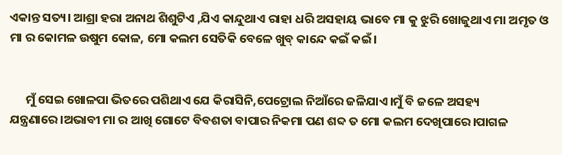ଏକାନ୍ତ ସତ୍ୟ। ଆଶ୍ରା ହରା ଅନାଥ ଶିଶୁଟିଏ ,ଯିଏ କାନ୍ଦୁଥାଏ ରାହା ଧରି ଅସହାୟ ଭାବେ ମା କୁ ଝୁରି ଖୋଜୁଥାଏ ମା ଅମୃତ ଓ ମା ର କୋମଳ ଉଷୁମ କୋଳ, ମୋ କଲମ ସେତିକି ବେଳେ ଖୁବ୍ କାନ୍ଦେ କଇଁ କଇଁ।


      ମୁଁ ସେଇ ଖୋଳପା ଭିତରେ ପଶିଥାଏ ଯେ କିରାସିନି,ପେଟ୍ରୋଲ ନିଆଁରେ ଜଳିଯାଏ।ମୁଁ ବି ଜଳେ ଅସହ୍ୟ ଯନ୍ତ୍ରଣାରେ।ଅଭାବୀ ମା ର ଆଖି ଗୋଟେ ବିବଶତା ବାପାର ନିକମା ପଣ ଶବ୍ଦ ତ ମୋ କଲମ ଦେଖିପାରେ।ପାଗଳ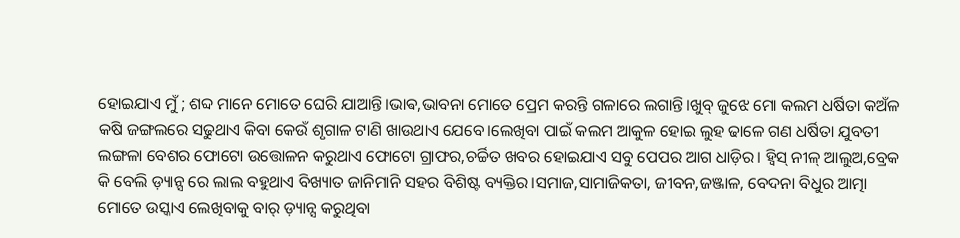ହୋଇଯାଏ ମୁଁ ; ଶବ୍ଦ ମାନେ ମୋତେ ଘେରି ଯାଆନ୍ତି।ଭାଵ,ଭାବନା ମୋତେ ପ୍ରେମ କରନ୍ତି ଗଳାରେ ଲଗାନ୍ତି।ଖୁବ୍ ଜୁଝେ ମୋ କଲମ ଧର୍ଷିତା କଅଁଳ କଷି ଜଙ୍ଗଲରେ ସଢୁଥାଏ କିବା କେଉଁ ଶୃଗାଳ ଟାଣି ଖାଉଥାଏ ଯେବେ।ଲେଖିବା ପାଇଁ କଲମ ଆକୁଳ ହୋଇ ଲୁହ ଢାଳେ ଗଣ ଧର୍ଷିତା ଯୁବତୀ ଲଙ୍ଗଳା ବେଶର ଫୋଟୋ ଉତ୍ତୋଳନ କରୁଥାଏ ଫୋଟୋ ଗ୍ରାଫର,ଚର୍ଚ୍ଚିତ ଖବର ହୋଇଯାଏ ସବୁ ପେପର ଆଗ ଧାଡ଼ିର। ହ୍ବିସ୍ ନୀଳ୍ ଆଲୁଅ,ବ୍ରେକ କି ବେଲି ଡ଼୍ୟାନ୍ସ ରେ ଲାଲ ବହୁଥାଏ ବିଖ୍ୟାତ ଜାନିମାନି ସହର ବିଶିଷ୍ଟ ବ୍ୟକ୍ତିର।ସମାଜ,ସାମାଜିକତା, ଜୀବନ,ଜଞ୍ଜାଳ, ବେଦନା ବିଧୁର ଆତ୍ମା ମୋତେ ଉସ୍କାଏ ଲେଖିବାକୁ ବାର୍ ଡ଼୍ୟାନ୍ସ କରୁଥିବା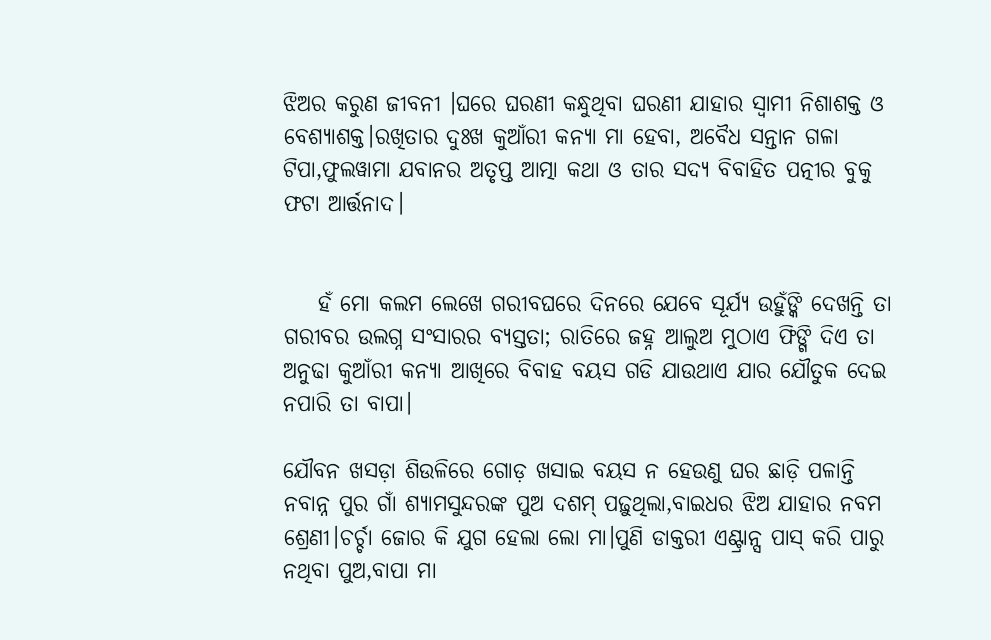ଝିଅର କରୁଣ ଜୀବନୀ ।ଘରେ ଘରଣୀ କନ୍ଧୁଥିବା ଘରଣୀ ଯାହାର ସ୍ୱାମୀ ନିଶାଶକ୍ତ ଓ ବେଶ୍ୟାଶକ୍ତ।ରଖିତାର ଦୁଃଖ କୁଆଁରୀ କନ୍ୟା ମା ହେବା, ଅବୈଧ ସନ୍ତାନ ଗଳା ଟିପା,ଫୁଲୱାମା ଯବାନର ଅତୃପ୍ତ ଆତ୍ମା କଥା ଓ ତାର ସଦ୍ୟ ବିବାହିତ ପତ୍ନୀର ବୁକୁ ଫଟା ଆର୍ତ୍ତନାଦ।


    ହଁ ମୋ କଲମ ଲେଖେ ଗରୀବଘରେ ଦିନରେ ଯେବେ ସୂର୍ଯ୍ୟ ଉହୁଁଙ୍କି ଦେଖନ୍ତି ତା ଗରୀବର ଉଲଗ୍ନ ସଂସାରର ବ୍ୟସ୍ତତା; ରାତିରେ ଜହ୍ନ ଆଲୁଅ ମୁଠାଏ ଫିଙ୍ଗି ଦିଏ ତା ଅନୁଢା କୁଆଁରୀ କନ୍ୟା ଆଖିରେ ବିବାହ ବୟସ ଗଡି ଯାଉଥାଏ ଯାର ଯୌତୁକ ଦେଇ ନପାରି ତା ବାପା।

ଯୌବନ ଖସଡ଼ା ଶିଉଳିରେ ଗୋଡ଼ ଖସାଇ ବୟସ ନ ହେଉଣୁ ଘର ଛାଡ଼ି ପଳାନ୍ତି ନବାନ୍ନ ପୁର ଗାଁ ଶ୍ୟାମସୁନ୍ଦରଙ୍କ ପୁଅ ଦଶମ୍ ପଢ଼ୁଥିଲା,ବାଇଧର ଝିଅ ଯାହାର ନବମ ଶ୍ରେଣୀ।ଚର୍ଚ୍ଚା ଜୋର କି ଯୁଗ ହେଲା ଲୋ ମା।ପୁଣି ଡାକ୍ତରୀ ଏଣ୍ଟ୍ରାନ୍ସ ପାସ୍ କରି ପାରୁ ନଥିବା ପୁଅ,ବାପା ମା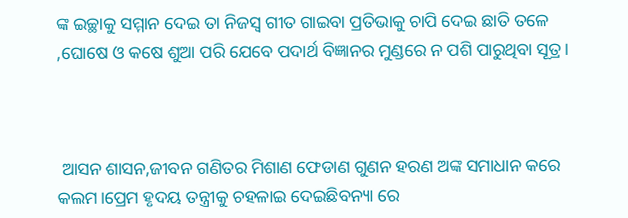ଙ୍କ ଇଚ୍ଛାକୁ ସମ୍ମାନ ଦେଇ ତା ନିଜସ୍ୱ ଗୀତ ଗାଇବା ପ୍ରତିଭାକୁ ଚାପି ଦେଇ ଛାତି ତଳେ ,ଘୋଷେ ଓ କଷେ ଶୁଆ ପରି ଯେବେ ପଦାର୍ଥ ବିଜ୍ଞାନର ମୁଣ୍ଡରେ ନ ପଶି ପାରୁଥିବା ସୂତ୍ର।



 ଆସନ ଶାସନ,ଜୀବନ ଗଣିତର ମିଶାଣ ଫେଡାଣ ଗୁଣନ ହରଣ ଅଙ୍କ ସମାଧାନ କରେ କଲମ।ପ୍ରେମ ହୃଦୟ ତନ୍ତ୍ରୀକୁ ଚହଳାଇ ଦେଇଛିବନ୍ୟା ରେ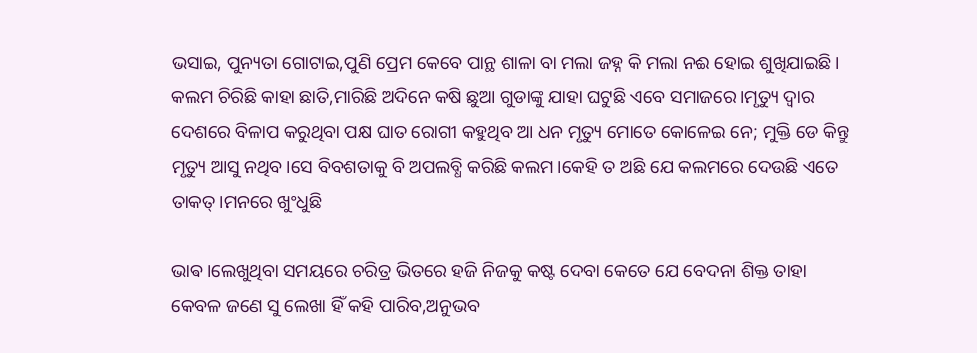ଭସାଇ, ପୁନ୍ୟତା ଗୋଟାଇ,ପୁଣି ପ୍ରେମ କେବେ ପାନ୍ଥ ଶାଳା ବା ମଲା ଜହ୍ନ କି ମଲା ନଈ ହୋଇ ଶୁଖିଯାଇଛି। କଲମ ଚିରିଛି କାହା ଛାତି,ମାରିଛି ଅଦିନେ କଷି ଛୁଆ ଗୁଡାଙ୍କୁ ଯାହା ଘଟୁଛି ଏବେ ସମାଜରେ।ମୃତ୍ୟୁ ଦ୍ୱାର ଦେଶରେ ବିଳାପ କରୁଥିବା ପକ୍ଷ ଘାତ ରୋଗୀ କହୁଥିବ ଆ ଧନ ମୃତ୍ୟୁ ମୋତେ କୋଳେଇ ନେ; ମୁକ୍ତି ଡେ କିନ୍ତୁ ମୃତ୍ୟୁ ଆସୁ ନଥିବ।ସେ ବିବଶତାକୁ ବି ଅପଲବ୍ଧି କରିଛି କଲମ।କେହି ତ ଅଛି ଯେ କଲମରେ ଦେଉଛି ଏତେ ତାକତ୍।ମନରେ ଖୁଂଧୁଛି

ଭାଵ।ଲେଖୁଥିବା ସମୟରେ ଚରିତ୍ର ଭିତରେ ହଜି ନିଜକୁ କଷ୍ଟ ଦେବା କେତେ ଯେ ବେଦନା ଶିକ୍ତ ତାହା କେବଳ ଜଣେ ସୁ ଲେଖା ହିଁ କହି ପାରିବ,ଅନୁଭବ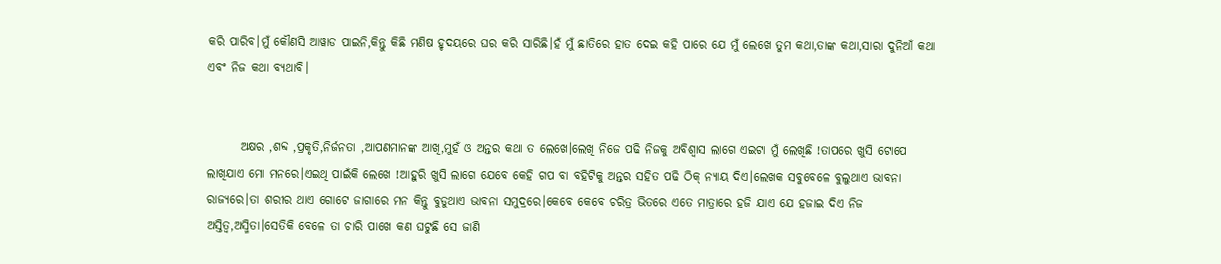କରି ପାରିବ।ମୁଁ କୌଣସି ଆୱାଡ ପାଇନି,କିନ୍ତୁ କିଛି ମଣିଷ ହୃଦୟରେ ଘର କରି ସାରିଛି।ହଁ ମୁଁ ଛାତିରେ ହାତ ଦେଇ କହି ପାରେ ଯେ ମୁଁ ଲେଖେ ତୁମ କଥା,ତାଙ୍କ କଥା,ସାରା ଦୁନିଆଁ କଥା ଏବଂ ନିଜ କଥା ବ୍ୟଥାବି।


       ଅକ୍ଷର ,ଶବ୍ଦ ,ପ୍ରକୃତି,ନିର୍ଜନତା ,ଆପଣମାନଙ୍କ ଆଖି,ମୁହଁ ଓ ଅନ୍ତର କଥା ତ ଲେଖେ।ଲେଖି ନିଜେ ପଢି ନିଜକୁ ଅବିଶ୍ୱାସ ଲାଗେ ଏଇଟା ମୁଁ ଲେଖିଛି !ତାପରେ ଖୁସି ଟୋପେ ଲାଖିଯାଏ ମୋ ମନରେ।ଏଇଥି ପାଇଁକି ଲେଖେ !ଆହୁରି ଖୁସି ଲାଗେ ଯେବେ କେହି ଗପ ବା ବହିଟିକୁ ଅନ୍ତର ସହିତ ପଢି ଠିକ୍ ନ୍ୟାୟ ଦିଏ।ଲେଖକ ସବୁବେଳେ ବୁଲୁଥାଏ ଭାବନା ରାଜ୍ୟରେ।ତା ଶରୀର ଥାଏ ଗୋଟେ ଜାଗାରେ ମନ କିନ୍ତୁ ବୁଡୁଥାଏ ଭାବନା ସମୁଦ୍ରରେ।କେବେ କେବେ ଚରିତ୍ର ଭିତରେ ଏତେ ମାତ୍ରାରେ ହଜି ଯାଏ ଯେ ହଜାଇ ଦିଏ ନିଜ ଅସ୍ତିତ୍ୱ,ଅସ୍ମିତା।ସେତିକି ବେଳେ ତା ଚାରି ପାଖେ କଣ ଘଟୁଛି ସେ ଜାଣି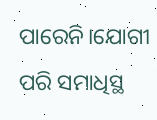ପାରେନି।ଯୋଗୀ ପରି ସମାଧିସ୍ଥ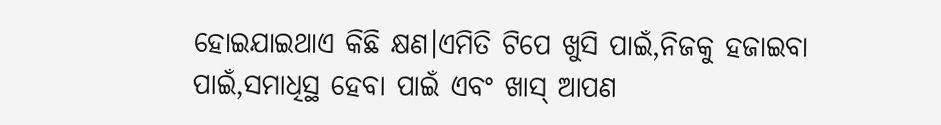ହୋଇଯାଇଥାଏ କିଛି କ୍ଷଣ।ଏମିତି ଟିପେ ଖୁସି ପାଇଁ,ନିଜକୁ ହଜାଇବା ପାଇଁ,ସମାଧିସ୍ଥ ହେବା ପାଇଁ ଏବଂ ଖାସ୍ ଆପଣ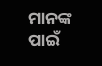ମାନଙ୍କ ପାଇଁ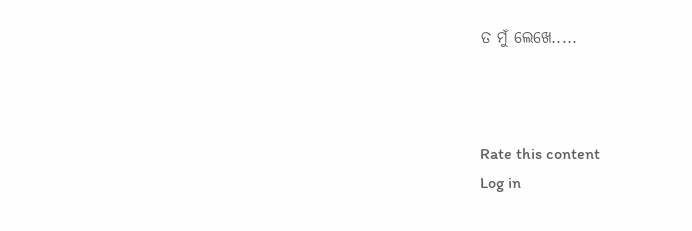ତ ମୁଁ ଲେଖେ.....



Rate this content
Log in